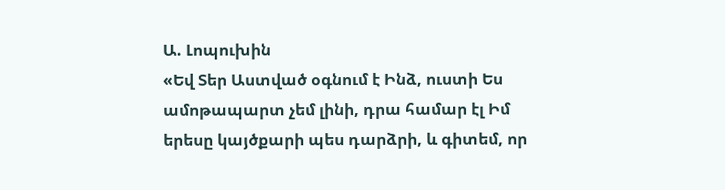Ա. Լոպուխին
«Եվ Տեր Աստված օգնում է Ինձ, ուստի Ես ամոթապարտ չեմ լինի, դրա համար էլ Իմ երեսը կայծքարի պես դարձրի, և գիտեմ, որ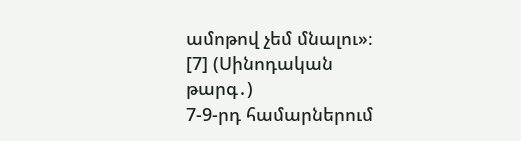ամոթով չեմ մնալու»։ [7] (Սինոդական թարգ․)
7-9-րդ համարներում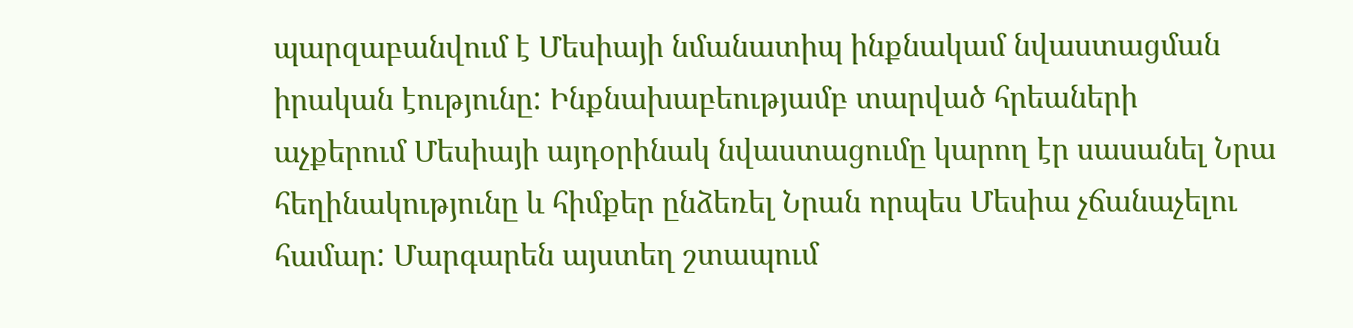պարզաբանվում է Մեսիայի նմանատիպ ինքնակամ նվաստացման իրական էությունը: Ինքնախաբեությամբ տարված հրեաների աչքերում Մեսիայի այդօրինակ նվաստացումը կարող էր սասանել Նրա հեղինակությունը և հիմքեր ընձեռել Նրան որպես Մեսիա չճանաչելու համար: Մարգարեն այստեղ շտապում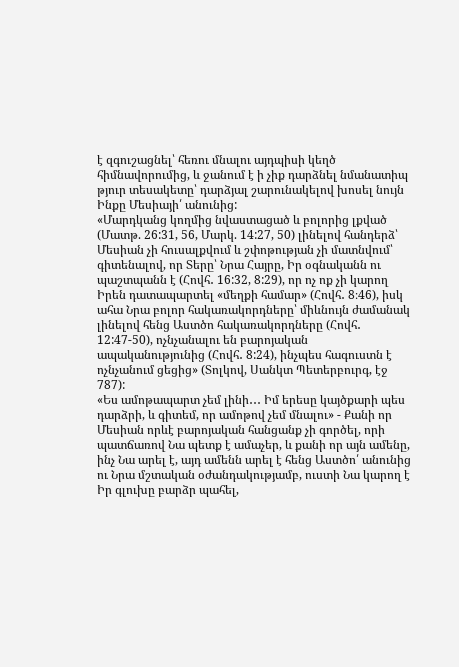է զգուշացնել՝ հեռու մնալու այդպիսի կեղծ հիմնավորումից, և ջանում է ի չիք դարձնել նմանատիպ թյուր տեսակետը՝ դարձյալ շարունակելով խոսել նույն Ինքը Մեսիայի՛ անունից:
«Մարդկանց կողմից նվաստացած և բոլորից լքված (Մատթ. 26:31, 56, Մարկ. 14:27, 50) լինելով հանդերձ՝ Մեսիան չի հուսալքվում և շփոթության չի մատնվում՝ գիտենալով, որ Տերը՝ Նրա Հայրը, Իր օգնականն ու պաշտպանն է (Հովհ․ 16:32, 8:29), որ ոչ ոք չի կարող Իրեն դատապարտել «մեղքի համար» (Հովհ․ 8։46), իսկ ահա Նրա բոլոր հակառակորդները՝ միևնույն ժամանակ լինելով հենց Աստծո հակառակորդները (Հովհ․ 12:47-50), ոչնչանալու են բարոյական ապականությունից (Հովհ․ 8:24), ինչպես հագուստն է ոչնչանում ցեցից» (Տոլկով, Սանկտ Պետերբուրգ, էջ 787):
«Ես ամոթապարտ չեմ լինի․․․ Իմ երեսը կայծքարի պես դարձրի, և գիտեմ, որ ամոթով չեմ մնալու» - Քանի որ Մեսիան որևէ բարոյական հանցանք չի գործել, որի պատճառով Նա պետք է ամաչեր, և քանի որ այն ամենը, ինչ Նա արել է, այդ ամենն արել է հենց Աստծո՛ անունից ու Նրա մշտական օժանդակությամբ, ուստի Նա կարող է Իր գլուխը բարձր պահել,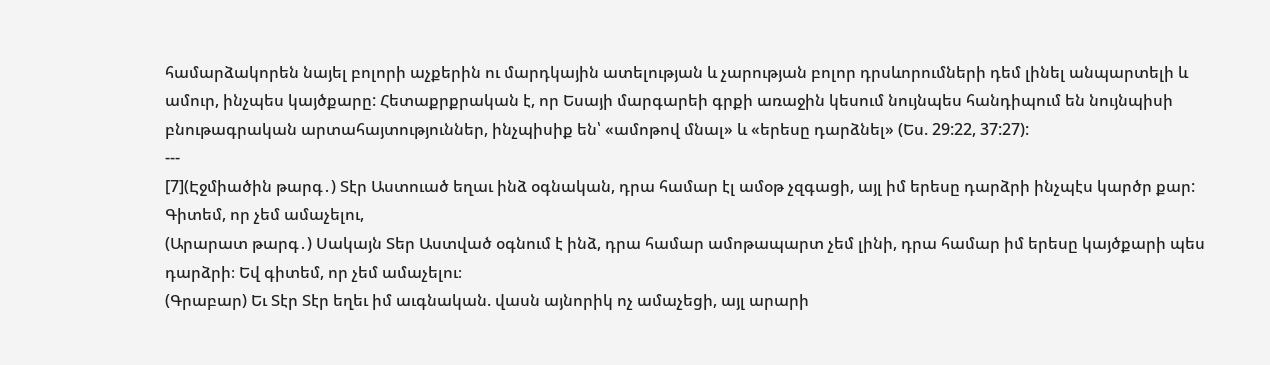համարձակորեն նայել բոլորի աչքերին ու մարդկային ատելության և չարության բոլոր դրսևորումների դեմ լինել անպարտելի և ամուր, ինչպես կայծքարը: Հետաքրքրական է, որ Եսայի մարգարեի գրքի առաջին կեսում նույնպես հանդիպում են նույնպիսի բնութագրական արտահայտություններ, ինչպիսիք են՝ «ամոթով մնալ» և «երեսը դարձնել» (Ես. 29:22, 37:27):
---
[7](Էջմիածին թարգ․) Տէր Աստուած եղաւ ինձ օգնական, դրա համար էլ ամօթ չզգացի, այլ իմ երեսը դարձրի ինչպէս կարծր քար: Գիտեմ, որ չեմ ամաչելու,
(Արարատ թարգ․) Սակայն Տեր Աստված օգնում է ինձ, դրա համար ամոթապարտ չեմ լինի, դրա համար իմ երեսը կայծքարի պես դարձրի։ Եվ գիտեմ, որ չեմ ամաչելու։
(Գրաբար) Եւ Տէր Տէր եղեւ իմ աւգնական. վասն այնորիկ ոչ ամաչեցի, այլ արարի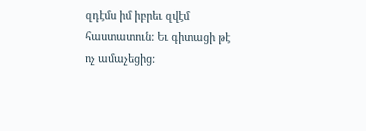զդէմս իմ իբրեւ զվէմ հաստատուն: Եւ գիտացի թէ ոչ ամաչեցից: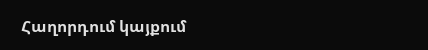Հաղորդում կայքում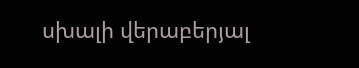սխալի վերաբերյալ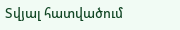Տվյալ հատվածում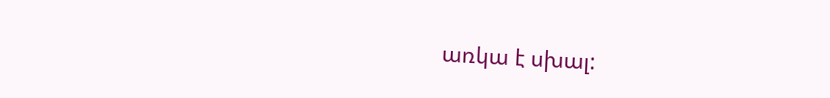առկա է սխալ: